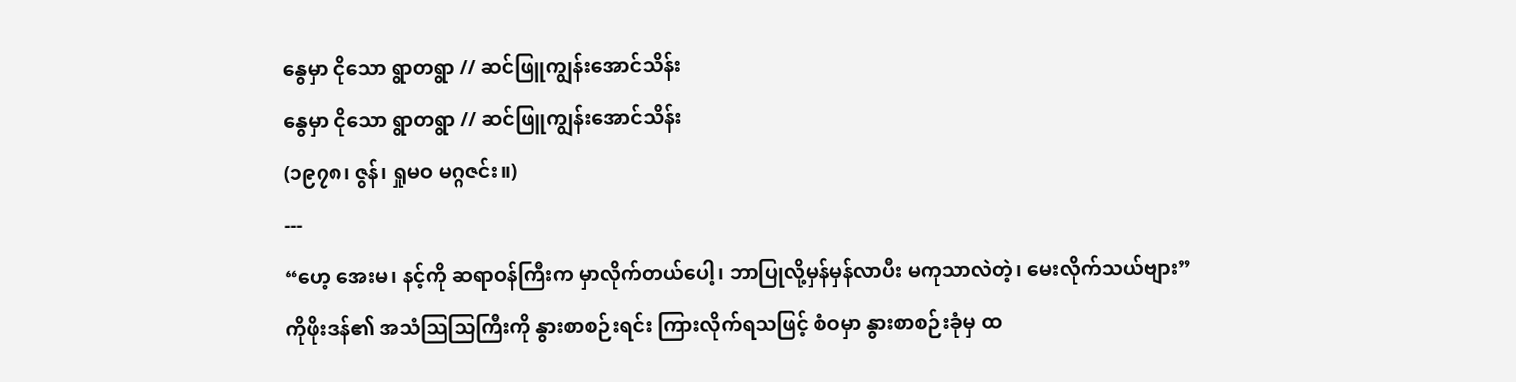နွေမှာ ငိုသော ရွာတရွာ // ဆင်ဖြူကျွန်းအောင်သိန်း
နွေမှာ ငိုသော ရွာတရွာ // ဆင်ဖြူကျွန်းအောင်သိန်း
(၁၉၇၈၊ ဇွန်၊ ရှုမဝ မဂ္ဂဇင်း။)
---
“ဟေ့ အေးမ၊ နင့်ကို ဆရာဝန်ကြီးက မှာလိုက်တယ်ပေါ့၊ ဘာပြုလို့မှန်မှန်လာပီး မကုသာလဲတဲ့၊ မေးလိုက်သယ်ဗျား”
ကိုဖိုးဒန်၏ အသံသြသြကြီးကို နွားစာစဉ်းရင်း ကြားလိုက်ရသဖြင့် စံဝမှာ နွားစာစဉ်းခုံမှ ထ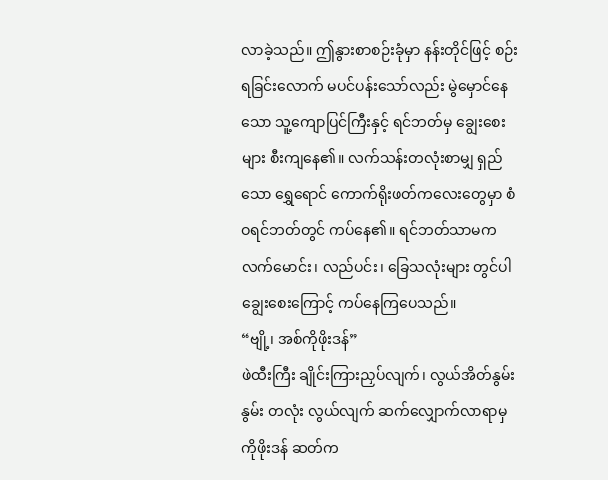လာခဲ့သည်။ ဤနွားစာစဉ်းခုံမှာ နန်းတိုင်ဖြင့် စဉ်းရခြင်းလောက် မပင်ပန်းသော်လည်း မွဲမှောင်နေသော သူ့ကျောပြင်ကြီးနှင့် ရင်ဘတ်မှ ချွေးစေးများ စီးကျနေ၏။ လက်သန်းတလုံးစာမျှ ရှည်သော ရွှေရောင် ကောက်ရိုးဖတ်ကလေးတွေမှာ စံဝရင်ဘတ်တွင် ကပ်နေ၏။ ရင်ဘတ်သာမက လက်မောင်း၊ လည်ပင်း၊ ခြေသလုံးများ တွင်ပါ ချွေးစေးကြောင့် ကပ်နေကြပေသည်။
“ဗျို့၊ အစ်ကိုဖိုးဒန်”
ဖဲထီးကြီး ချိုင်းကြားညှပ်လျက်၊ လွယ်အိတ်နွမ်းနွမ်း တလုံး လွယ်လျက် ဆက်လျှောက်လာရာမှ ကိုဖိုးဒန် ဆတ်က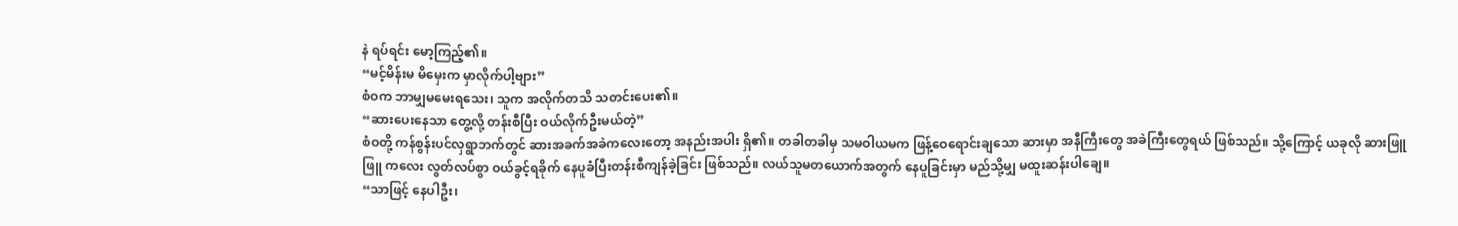နဲ ရပ်ရင်း မော့ကြည့်၏။
“မင့်မိန်းမ မိမှေးက မှာလိုက်ပါ့ဗျား”
စံဝက ဘာမျှမမေးရသေး၊ သူက အလိုက်တသိ သတင်းပေး၏။
“ဆားပေးနေသာ တွေ့လို့ တန်းစီပြီး ဝယ်လိုက်ဦးမယ်တဲ့”
စံဝတို့ ကန်စွန်းပင်လှရွာဘက်တွင် ဆားအခက်အခဲကလေးတော့ အနည်းအပါး ရှိ၏။ တခါတခါမှ သမဝါယမက ဖြန့်ဝေရောင်းချသော ဆားမှာ အနီကြီးတွေ အခဲကြီးတွေရယ် ဖြစ်သည်။ သို့ကြောင့် ယခုလို ဆားဖြူဖြူ ကလေး လွတ်လပ်စွာ ဝယ်ခွင့်ရခိုက် နေပူခံပြီးတန်းစီကျန်ခဲ့ခြင်း ဖြစ်သည်။ လယ်သူမတယောက်အတွက် နေပူခြင်းမှာ မည်သို့မျှ မထူးဆန်းပါချေ။
“သာဖြင့် နေပါဦး၊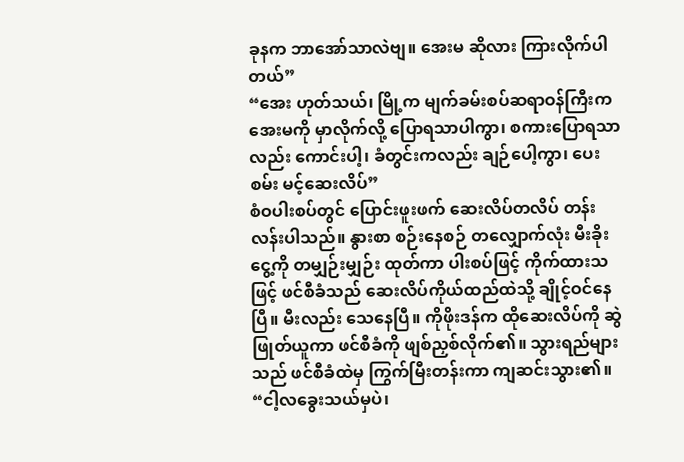ခုနက ဘာအော်သာလဲဗျ။ အေးမ ဆိုလား ကြားလိုက်ပါတယ်”
“အေး ဟုတ်သယ်၊ မြို့က မျက်ခမ်းစပ်ဆရာဝန်ကြီးက အေးမကို မှာလိုက်လို့ ပြောရသာပါကွာ၊ စကားပြောရသာလည်း ကောင်းပါ့၊ ခံတွင်းကလည်း ချဉ်ပေါ့ကွာ၊ ပေးစမ်း မင့်ဆေးလိပ်”
စံဝပါးစပ်တွင် ပြောင်းဖူးဖက် ဆေးလိပ်တလိပ် တန်းလန်းပါသည်။ နွားစာ စဉ်းနေစဉ် တလျှောက်လုံး မီးခိုးငွေ့ကို တမျှဉ်းမျှဉ်း ထုတ်ကာ ပါးစပ်ဖြင့် ကိုက်ထားသဖြင့် ဖင်စီခံသည် ဆေးလိပ်ကိုယ်ထည်ထဲသို့ ချိုင့်ဝင်နေပြီ။ မီးလည်း သေနေပြီ။ ကိုဖိုးဒန်က ထိုဆေးလိပ်ကို ဆွဲဖြုတ်ယူကာ ဖင်စီခံကို ဖျစ်ညှစ်လိုက်၏။ သွားရည်များသည် ဖင်စီခံထဲမှ ကြွက်မြီးတန်းကာ ကျဆင်းသွား၏။
“ငါ့လခွေးသယ်မှပဲ၊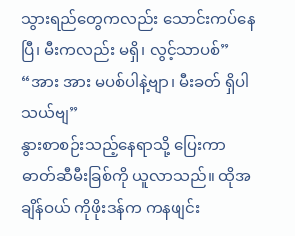သွားရည်တွေကလည်း သောင်းကပ်နေပြီ၊ မီးကလည်း မရှိ၊ လွင့်သာပစ်”
“အား အား မပစ်ပါနဲ့ဗျာ၊ မီးခတ် ရှိပါသယ်ဗျ”
နွားစာစဉ်းသည့်နေရာသို့ ပြေးကာ ဓာတ်ဆီမီးခြစ်ကို ယူလာသည်။ ထိုအချိန်ဝယ် ကိုဖိုးဒန်က ကနဖျင်း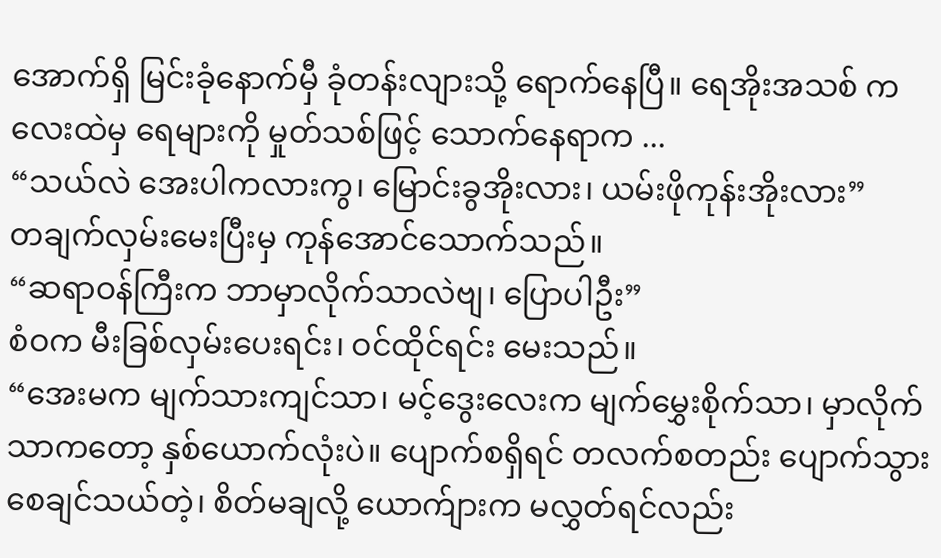အောက်ရှိ မြင်းခုံနောက်မှီ ခုံတန်းလျားသို့ ရောက်နေပြီ။ ရေအိုးအသစ် ကလေးထဲမှ ရေများကို မှုတ်သစ်ဖြင့် သောက်နေရာက ...
“သယ်လဲ အေးပါကလားကွ၊ မြောင်းခွအိုးလား၊ ယမ်းဖိုကုန်းအိုးလား”
တချက်လှမ်းမေးပြီးမှ ကုန်အောင်သောက်သည်။
“ဆရာဝန်ကြီးက ဘာမှာလိုက်သာလဲဗျ၊ ပြောပါဦး”
စံဝက မီးခြစ်လှမ်းပေးရင်း၊ ဝင်ထိုင်ရင်း မေးသည်။
“အေးမက မျက်သားကျင်သာ၊ မင့်ဒွေးလေးက မျက်မွှေးစိုက်သာ၊ မှာလိုက်သာကတော့ နှစ်ယောက်လုံးပဲ။ ပျောက်စရှိရင် တလက်စတည်း ပျောက်သွား စေချင်သယ်တဲ့၊ စိတ်မချလို့ ယောက်ျားက မလွှတ်ရင်လည်း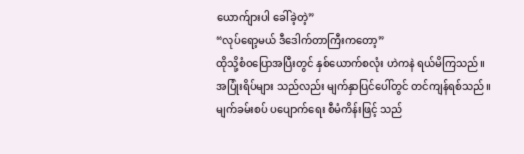ယောက်ျားပါ ခေါ်ခဲ့တဲ့”
“လုပ်ရော့မယ် ဒီဒေါက်တာကြီးကတော့”
ထိုသို့စံဝပြောအပြီးတွင် နှစ်ယောက်စလုံး ဟဲကနဲ ရယ်မိကြသည်။ အပြုံးရိပ်များ သည်လည်း မျက်နှာပြင်ပေါ်တွင် တင်ကျန်ရစ်သည်။
မျက်ခမ်းစပ် ပပျောက်ရေး စီမံကိန်းဖြင့် သည်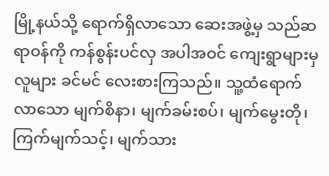မြို့နယ်သို့ ရောက်ရှိလာသော ဆေးအဖွဲ့မှ သည်ဆရာဝန်ကို ကန်စွန်းပင်လှ အပါအဝင် ကျေးရွာများမှ လူများ ခင်မင် လေးစားကြသည်။ သူ့ထံရောက်လာသော မျက်စိနာ၊ မျက်ခမ်းစပ်၊ မျက်မွေးတို၊ ကြက်မျက်သင့်၊ မျက်သား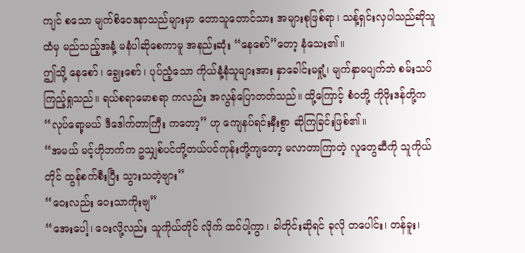ကျင် စသော မျက်စိဝေဒနာသည်များမှာ တောသူတောင်သား အများစုဖြစ်ရာ၊ သန့်ရှင်းလှပါသည်ဆိုသူထံမှ မည်သည့်အနံ့ မနံပါဆိုစေကာမူ အနည်းဆုံး “နေစော်”တော့ နံသေး၏။
ဤသို့ နေစော်၊ ချွေးစော်၊ ပုပ်ညံ့သော ကိုယ်နံ့နံသူများအား နှာခေါင်းမရှုံ့၊ မျက်နှာမပျက်ဘဲ စမ်းသပ်ကြည့်ရှုသည်။ ရယ်စရာမောစရာ ကလည်း အလွန်ပြောတတ်သည်။ ထို့ကြောင့် စံဝတို့ ကိုဖိုးဒန်တို့က “လုပ်ရော့မယ် ဒီဒေါက်တာကြီး ကတော့” ဟု ကျေနပ်ရင်းနှီးစွာ ဆိုကြခြင်းဖြစ်၏။
“အမယ် မင့်ဟိုဘက်က ဥသျှစ်ပင်တို့တယ်ပင်ကုန်းတို့ကျတော့ မလာတာကြာတဲ့ လူတွေဆီကို သူကိုယ်တိုင် ထွန်စက်စီးပြီး သွားသတဲ့ဗျား”
“ဝေးလည်း ဝေးသာကိုးဗျ”
“အေးပေါ့၊ ဝေးလို့လည်း သူကိုယ်တိုင် လိုက် ထင်ပါ့ကွာ၊ ခါတိုင်းဆိုရင် ခုလို တပေါင်း၊ တန်ခူး၊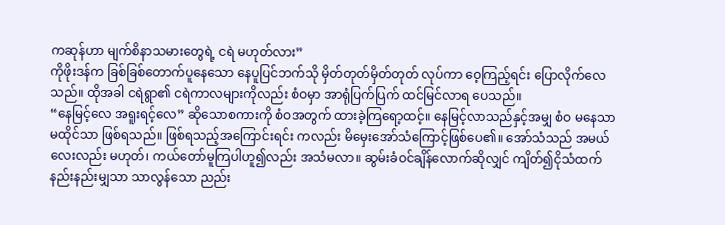ကဆုန်ဟာ မျက်စိနာသမားတွေရဲ့ ငရဲ မဟုတ်လား”
ကိုဖိုးဒန်က ခြစ်ခြစ်တောက်ပူနေသော နေပူပြင်ဘက်သို မှိတ်တုတ်မှိတ်တုတ် လုပ်ကာ ဝေ့ကြည့်ရင်း ပြောလိုက်လေသည်။ ထိုအခါ ငရဲရွာ၏ ငရဲကာလများကိုလည်း စံဝမှာ အာရုံပြက်ပြက် ထင်မြင်လာရ ပေသည်။
“နေမြင့်လေ အရူးရင့်လေ” ဆိုသောစကားကို စံဝအတွက် ထားခဲ့ကြရော့ထင့်။ နေမြင့်လာသည်နှင့်အမျှ စံဝ မနေသာ မထိုင်သာ ဖြစ်ရသည်။ ဖြစ်ရသည့်အကြောင်းရင်း ကလည်း မိမှေးအော်သံကြောင့်ဖြစ်ပေ၏။ အော်သံသည် အမယ်လေးလည်း မဟုတ်၊ ကယ်တော်မူကြပါဟူ၍လည်း အသံမလာ။ ဆွမ်းခံဝင်ချိန်လောက်ဆိုလျှင် ကျိတ်၍ငိုသံထက် နည်းနည်းမျှသာ သာလွန်သော ညည်း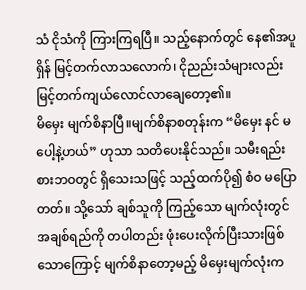သံ ငိုသံကို ကြားကြရပြီ။ သည့်နောက်တွင် နေ၏အပူရှိန် မြင့်တက်လာသလောက်၊ ငိုညည်းသံများလည်း မြင့်တက်ကျယ်လောင်လာချေတော့၏။
မိမှေး မျက်စိနာပြီ။မျက်စိနာစတုန်းက “မိမှေး နင် မပေါ့နဲ့ဟယ်” ဟုသာ သတိပေးနိုင်သည်။ သမီးရည်းစားဘဝတွင် ရှိသေးသဖြင့် သည့်ထက်ပို၍ စံဝ မပြောတတ်။ သို့သော် ချစ်သူကို ကြည့်သော မျက်လုံးတွင် အချစ်ရည်ကို တပါတည်း ဖုံးပေးလိုက်ပြီးသားဖြစ်သောကြောင့် မျက်စိနာတော့မည့် မိမှေးမျက်လုံးက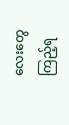လေးတွေ ကြည့်ရ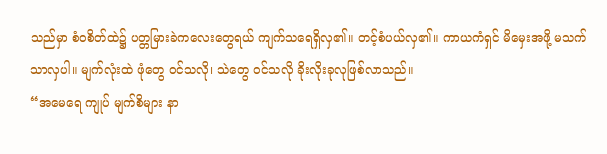သည်မှာ စံဝစိတ်ထဲ၌ ပတ္တမြားခဲကလေးတွေရယ် ကျက်သရေရှိလှ၏။ တင့်စံပယ်လှ၏။ ကာယကံရှင် မိမှေးအဖို့ မသက်သာလှပါ။ မျက်လုံးထဲ ဖုံတွေ ဝင်သလို၊ သဲတွေ ဝင်သလို ခိုးလိုးခုလုဖြစ်လာသည်။
“အမေရေ ကျုပ် မျက်စိများ နာ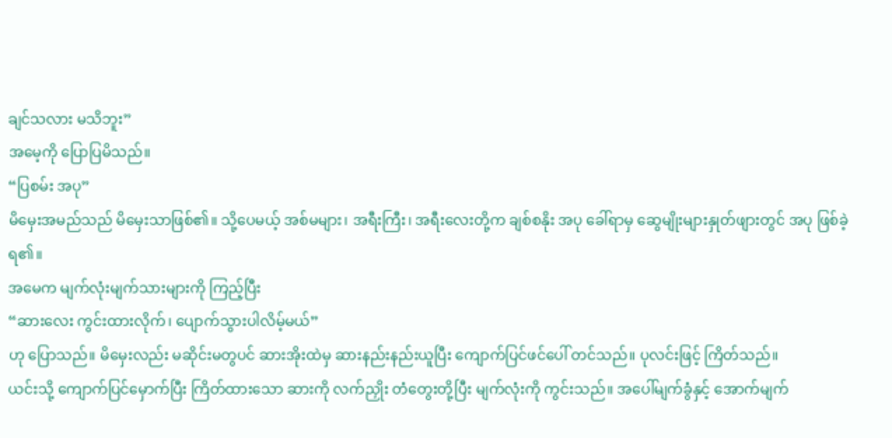ချင်သလား မသိဘူး”
အမေ့ကို ပြောပြမိသည်။
“ပြစမ်း အပု”
မိမှေးအမည်သည် မိမှေးသာဖြစ်၏။ သို့ပေမယ့် အစ်မများ၊ အရီးကြီး၊ အရီးလေးတို့က ချစ်စနိုး အပု ခေါ်ရာမှ ဆွေမျိုးများနှုတ်ဖျားတွင် အပု ဖြစ်ခဲ့ရ၏။
အမေက မျက်လုံးမျက်သားများကို ကြည့်ပြီး
“ဆားလေး ကွင်းထားလိုက်၊ ပျောက်သွားပါလိမ့်မယ်”
ဟု ပြောသည်။ မိမှေးလည်း မဆိုင်းမတွပင် ဆားအိုးထဲမှ ဆားနည်းနည်းယူပြီး ကျောက်ပြင်ဖင်ပေါ် တင်သည်။ ပုလင်းဖြင့် ကြိတ်သည်။
ယင်းသို့ ကျောက်ပြင်မှောက်ပြီး ကြိတ်ထားသော ဆားကို လက်ညှိုး တံတွေးတို့ပြီး မျက်လုံးကို ကွင်းသည်။ အပေါ်မျက်ခွံနှင့် အောက်မျက်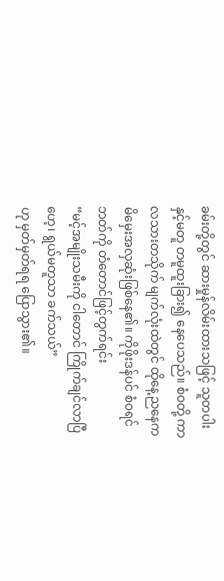ခမ်းတို့တွင် ဆားမှုန်လိမ်းထားသဖြင့် သူတပါးနှင့်မတူ တမူထူးခြား၍ နေပေသည်။ စံဝတို့ ကာလသားတသိုက် မျက်လုံးထဲတွင် ထိုနေ့ညနေက မိမှေးအလှဆုံးဖြစ်နေ၏။ ကိုဖိုးဒန်ပင် စံဝရင်ဘတ်ကို တံတောင်ဖြင့်တွက်ရင်း
“မင့်အမျိုးသမီးကို ငါတောင် ကြိုက်ချင်လာပြီဟေ့၊ ရွယ်မတူသာ ခက်သယ်”
ဟု မှတ်မှတ်ရရ ပြောသွား၏။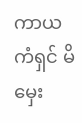ကာယကံရှင် မိမှေး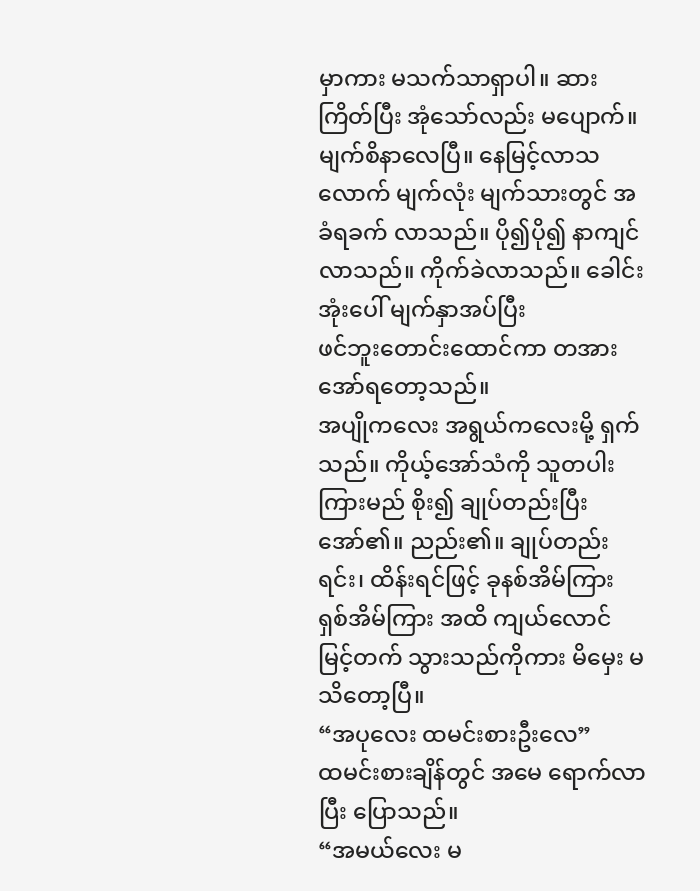မှာကား မသက်သာရှာပါ။ ဆားကြိတ်ပြီး အုံသော်လည်း မပျောက်။ မျက်စိနာလေပြီ။ နေမြင့်လာသလောက် မျက်လုံး မျက်သားတွင် အခံရခက် လာသည်။ ပို၍ပို၍ နာကျင်လာသည်။ ကိုက်ခဲလာသည်။ ခေါင်းအုံးပေါ် မျက်နှာအပ်ပြီး
ဖင်ဘူးတောင်းထောင်ကာ တအား အော်ရတော့သည်။
အပျိုကလေး အရွယ်ကလေးမို့ ရှက်သည်။ ကိုယ့်အော်သံကို သူတပါးကြားမည် စိုး၍ ချုပ်တည်းပြီး အော်၏။ ညည်း၏။ ချုပ်တည်းရင်း၊ ထိန်းရင်ဖြင့် ခုနစ်အိမ်ကြား ရှစ်အိမ်ကြား အထိ ကျယ်လောင်မြင့်တက် သွားသည်ကိုကား မိမှေး မသိတော့ပြီ။
“အပုလေး ထမင်းစားဦးလေ”
ထမင်းစားချိန်တွင် အမေ ရောက်လာပြီး ပြောသည်။
“အမယ်လေး မ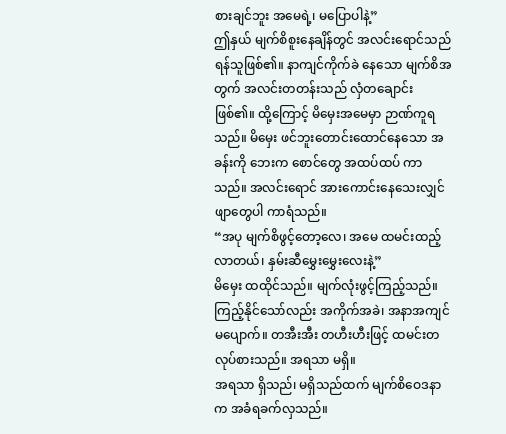စားချင်ဘူး အမေရဲ့၊ မပြောပါနဲ့”
ဤနှယ် မျက်စိစူးနေချိန်တွင် အလင်းရောင်သည် ရန်သူဖြစ်၏။ နာကျင်ကိုက်ခဲ နေသော မျက်စိအတွက် အလင်းတတန်းသည် လှံတချောင်းဖြစ်၏။ ထို့ကြောင့် မိမှေးအမေမှာ ဉာဏ်ကူရသည်။ မိမှေး ဖင်ဘူးတောင်းထောင်နေသော အခန်းကို ဘေးက စောင်တွေ အထပ်ထပ် ကာသည်။ အလင်းရောင် အားကောင်းနေသေးလျှင် ဖျာတွေပါ ကာရံသည်။
“အပု မျက်စိဖွင့်တော့လေ၊ အမေ ထမင်းထည့်လာတယ်၊ နှမ်းဆီမွှေးမွှေးလေးနဲ့”
မိမှေး ထထိုင်သည်။ မျက်လုံးဖွင့်ကြည့်သည်။ ကြည့်နိုင်သော်လည်း အကိုက်အခဲ၊ အနာအကျင် မပျောက်။ တအီးအီး တဟီးဟီးဖြင့် ထမင်းတလုပ်စားသည်။ အရသာ မရှိ။
အရသာ ရှိသည်၊ မရှိသည်ထက် မျက်စိဝေဒနာက အခံရခက်လှသည်။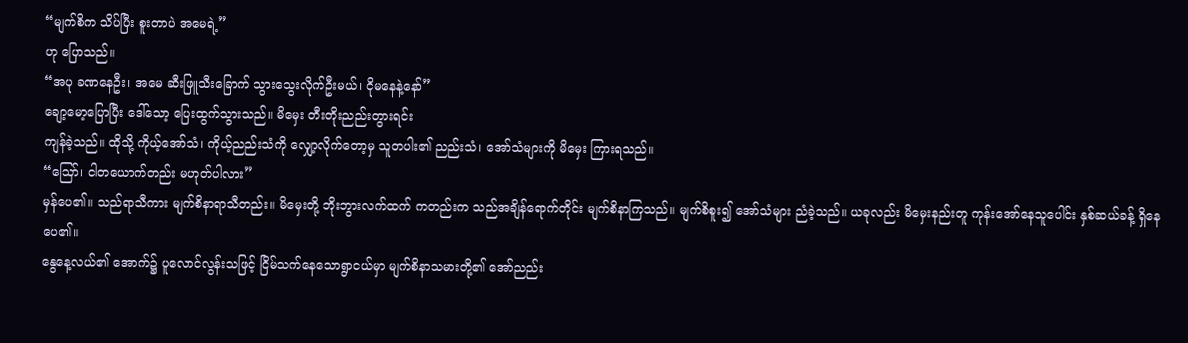“မျက်စိက သိပ်ပြီး စူးတာပဲ အမေရဲ့”
ဟု ပြောသည်။
“အပု ခဏနေဦး၊ အမေ ဆီးဖြူသီးခြောက် သွားသွေးလိုက်ဦးမယ်၊ ငိုမနေနဲ့နော်”
ချော့မော့ပြောပြီး ဒေါ်သော့ ပြေးထွက်သွားသည်။ မိမှေး တီးတိုးညည်းတွားရင်း
ကျန်ခဲ့သည်။ ထိုသို့ ကိုယ့်အော်သံ၊ ကိုယ့်ညည်းသံကို လျှော့လိုက်တော့မှ သူတပါး၏ ညည်းသံ၊ အော်သံများကို မိမှေး ကြားရသည်။
“ဪ၊ ငါတယောက်တည်း မဟုတ်ပါလား”
မှန်ပေ၏။ သည်ရာသီကား မျက်စိနာရာသီတည်း။ မိမှေးတို့ ဘိုးဘွားလက်ထက် ကတည်းက သည်အချိန်ရောက်တိုင်း မျက်စိနာကြသည်။ မျက်စိစူး၍ အော်သံများ ညံခဲ့သည်။ ယခုလည်း မိမှေးနည်းတူ ကုန်းအော်နေသူပေါင်း နှစ်ဆယ်ခန့် ရှိနေပေ၏။
နွေနေ့လယ်၏ အောက်၌ ပူလောင်လွန်းသဖြင့် ငြိမ်သက်နေသောရွာငယ်မှာ မျက်စိနာသမားတို့၏ အော်ညည်း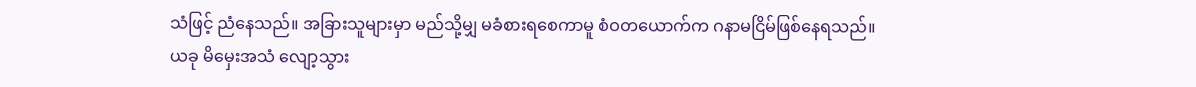သံဖြင့် ညံနေသည်။ အခြားသူများမှာ မည်သို့မျှ မခံစားရစေကာမူ စံဝတယောက်က ဂနာမငြိမ်ဖြစ်နေရသည်။
ယခု မိမှေးအသံ လျော့သွား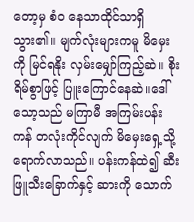တော့မှ စံဝ နေသာထိုင်သာရှိသွား၏။ မျက်လုံးများကမူ မိမှေးကို မြင်ရနိုး လှမ်းမျှော်ကြည့်ဆဲ။ စိုးရိမ်စွာဖြင့် ပြူးကြောင်နေဆဲ။ဒေါ်သော့သည် မကြာမီ အကြမ်းပန်းကန် တလုံးကိုင်လျက် မိမှေးရှေ့သို့ ရောက်လာသည်။ ပန်းကန်ထဲ၍ ဆီးဖြူသီးခြောက်နှင့် ဆားကို သောက်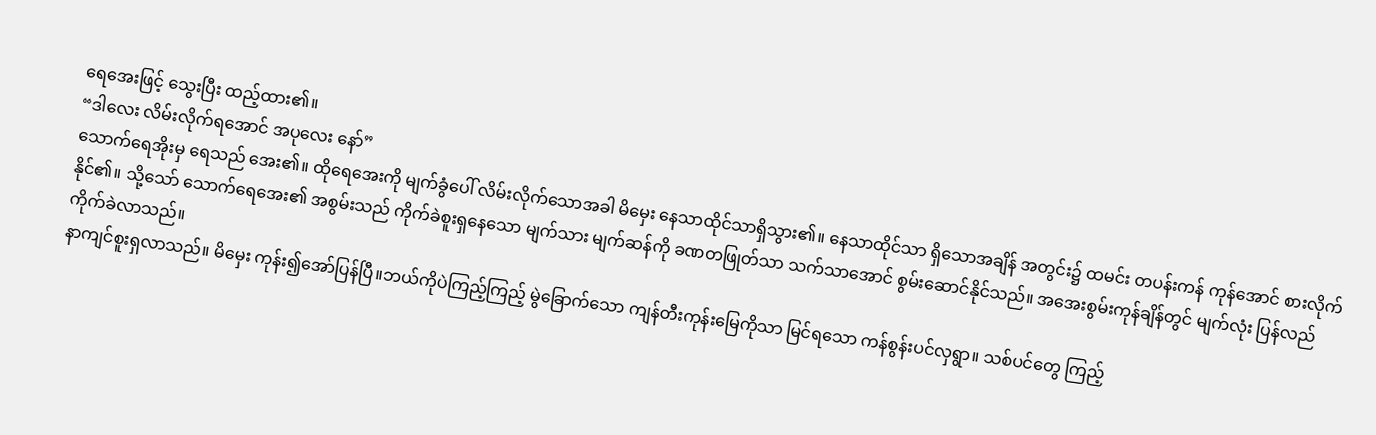ရေအေးဖြင့် သွေးပြီး ထည့်ထား၏။
“ဒါလေး လိမ်းလိုက်ရအောင် အပုလေး နော်”
သောက်ရေအိုးမှ ရေသည် အေး၏။ ထိုရေအေးကို မျက်ခွံပေါ် လိမ်းလိုက်သောအခါ မိမှေး နေသာထိုင်သာရှိသွား၏။ နေသာထိုင်သာ ရှိသောအချိန် အတွင်း၌ ထမင်း တပန်းကန် ကုန်အောင် စားလိုက်နိုင်၏။ သို့သော် သောက်ရေအေး၏ အစွမ်းသည် ကိုက်ခဲစူးရှနေသော မျက်သား မျက်ဆန်ကို ခဏတဖြုတ်သာ သက်သာအောင် စွမ်းဆောင်နိုင်သည်။ အအေးစွမ်းကုန်ချိန်တွင် မျက်လုံး ပြန်လည်ကိုက်ခဲလာသည်။
နာကျင်စူးရှလာသည်။ မိမှေး ကုန်း၍အော်ပြန်ပြီ။ဘယ်ကိုပဲကြည့်ကြည့် မွဲခြောက်သော ကျန်တီးကုန်းမြေကိုသာ မြင်ရသော ကန်စွန်းပင်လှရွာ။ သစ်ပင်တွေ ကြည့်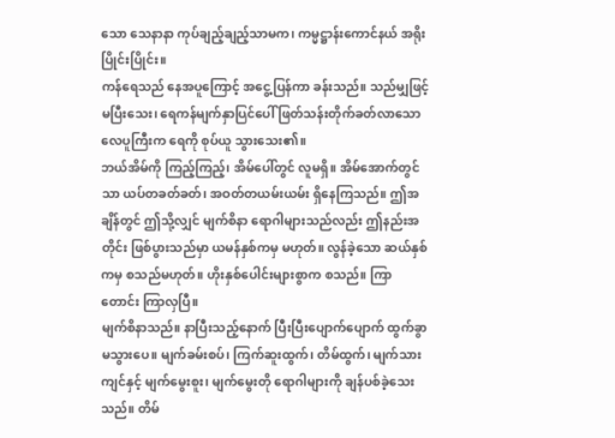သော သေနာနာ ကုပ်ချည့်ချည့်သာမက၊ ကမ္မဋ္ဌာန်းကောင်နယ် အရိုးပြိုင်းပြိုင်း။
ကန်ရေသည် နေအပူကြောင့် အငွေ့ပြန်ကာ ခန်းသည်။ သည်မျှဖြင့် မပြီးသေး၊ ရေကန်မျက်နှာပြင်ပေါ် ဖြတ်သန်းတိုက်ခတ်လာသော လေပူကြီးက ရေကို စုပ်ယူ သွားသေး၏။
ဘယ်အိမ်ကို ကြည့်ကြည့်၊ အိမ်ပေါ်တွင် လူမရှိ။ အိမ်အောက်တွင်သာ ယပ်တခတ်ခတ်၊ အဝတ်တယမ်းယမ်း ရှိနေကြသည်။ ဤအချိန်တွင် ဤသို့လျှင် မျက်စိနာ ရောဂါများသည်လည်း ဤနည်းအတိုင်း ဖြစ်ပွားသည်မှာ ယမန်နှစ်ကမှ မဟုတ်။ လွန်ခဲ့သော ဆယ်နှစ်ကမှ စသည်မဟုတ်။ ဟိုးနှစ်ပေါင်းများစွာက စသည်။ ကြာတောင်း ကြာလှပြီ။
မျက်စိနာသည်။ နာပြီးသည့်နောက် ပြီးပြီးပျောက်ပျောက် ထွက်ခွာမသွားပေ။ မျက်ခမ်းစပ်၊ ကြက်ဆူးထွက်၊ တိမ်ထွက်၊ မျက်သားကျင်နှင့် မျက်မွေးစူး၊ မျက်မွေးတို ရောဂါများကို ချန်ပစ်ခဲ့သေးသည်။ တိမ်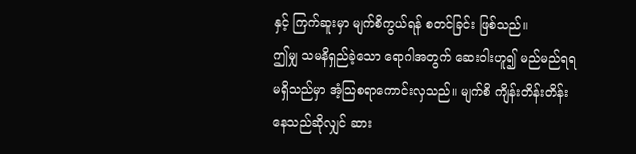နှင့် ကြက်ဆူးမှာ မျက်စိကွယ်ရန် စတင်ခြင်း ဖြစ်သည်။
ဤမျှ သမနိရှည်ခဲ့သော ရောဂါအတွက် ဆေးဝါးဟူ၍ မည်မည်ရရ မရှိသည်မှာ အံ့သြစရာကောင်းလှသည်။ မျက်စိ ကျိန်းတိန်းတိန်းနေသည်ဆိုလျှင် ဆား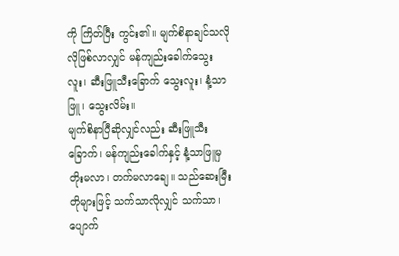ကို ကြိတ်ပြီး ကွင်း၏။ မျက်စိနာချင်သလိုလိုဖြစ်လာလျှင် မန်ကျည်းခေါက်သွေးလူး၊ ဆီးဖြူသီးခြောက် သွေးလူး၊ နံ့သာဖြူ၊ သွေးလိမ်း။
မျက်စိနာပြီဆိုလျှင်လည်း ဆီးဖြူသီးခြောက်၊ မန်ကျည်းခေါက်နှင့် နံ့သာဖြူမှ တိုးမလာ၊ တက်မလာချေ။ သည်ဆေးမြီးတိုများဖြင့် သက်သာလိုလျှင် သက်သာ၊ ပျောက်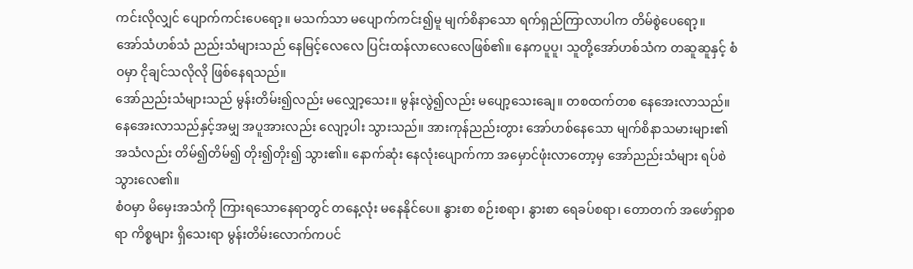ကင်းလိုလျှင် ပျောက်ကင်းပေရော့။ မသက်သာ မပျောက်ကင်း၍မူ မျက်စိနာသော ရက်ရှည်ကြာလာပါက တိမ်စွဲပေရော့။
အော်သံဟစ်သံ ညည်းသံများသည် နေမြင့်လေလေ ပြင်းထန်လာလေလေဖြစ်၏။ နေကပူပူ၊ သူတို့အော်ဟစ်သံက တဆူဆူနှင့် စံဝမှာ ငိုချင်သလိုလို ဖြစ်နေရသည်။
အော်ညည်းသံများသည် မွန်းတိမ်း၍လည်း မလျှော့သေး။ မွန်းလွဲ၍လည်း မပျော့သေးချေ။ တစထက်တစ နေအေးလာသည်။ နေအေးလာသည်နှင့်အမျှ အပူအားလည်း လျော့ပါး သွားသည်။ အားကုန်ညည်းတွား အော်ဟစ်နေသော မျက်စိနာသမားများ၏ အသံလည်း တိမ်၍တိမ်၍ တိုး၍တိုး၍ သွား၏။ နောက်ဆုံး နေလုံးပျောက်ကာ အမှောင်ဖုံးလာတော့မှ အော်ညည်းသံများ ရပ်စဲသွားလေ၏။
စံဝမှာ မိမှေးအသံကို ကြားရသောနေရာတွင် တနေ့လုံး မနေနိုင်ပေ။ နွားစာ စဉ်းစရာ၊ နွားစာ ရေခပ်စရာ၊ တောတက် အဖော်ရှာစရာ ကိစ္စများ ရှိသေးရာ မွန်းတိမ်းလောက်ကပင်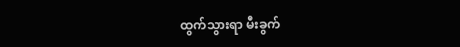ထွက်သွားရာ မီးခွက်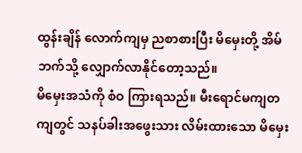ထွန်းချိန် လောက်ကျမှ ညစာစားပြီး မိမှေးတို့ အိမ်ဘက်သို့ လျှောက်လာနိုင်တော့သည်။
မိမှေးအသံကို စံဝ ကြားရသည်။ မီးရောင်မကျတကျတွင် သနပ်ခါးအဖွေးသား လိမ်းထားသော မိမှေး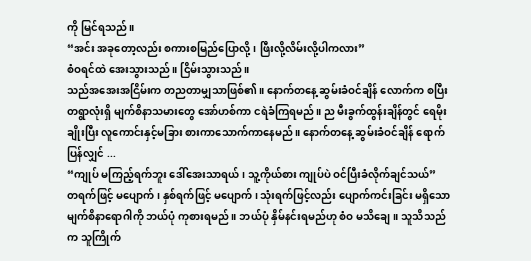ကို မြင်ရသည်။
“အင်း အခုတော့လည်း စကားစမြည်ပြောလို့၊ ဖြီးလို့လိမ်းလို့ပါကလား”
စံဝရင်ထဲ အေးသွားသည်။ ငြိမ်းသွားသည်။
သည်အအေးအငြိမ်းက တညတာမျှသာဖြစ်၏။ နောက်တနေ့ ဆွမ်းခံဝင်ချိန် လောက်က စပြီး တရွာလုံးရှိ မျက်စိနာသမားတွေ အော်ဟစ်ကာ ငရဲခံကြရမည်။ ည မီးခွက်ထွန်းချိန်တွင် ရေမိုးချိုးပြီး လူကောင်းနှင့်မခြား စားကာသောက်ကာနေမည်။ နောက်တနေ့ ဆွမ်းခံဝင်ချိန် ရောက်ပြန်လျှင် ...
“ကျုပ် မကြည့်ရက်ဘူး ဒေါ်အေးသာရယ်၊ သူ့ကိုယ်စား ကျုပ်ပဲ ဝင်ပြီးခံလိုက်ချင်သယ်”
တရက်ဖြင့် မပျောက်၊ နှစ်ရက်ဖြင့် မပျောက်၊ သုံးရက်ဖြင့်လည်း ပျောက်ကင်းခြင်း မရှိသော မျက်စိနာရောဂါကို ဘယ်ပုံ ကုစားရမည်။ ဘယ်ပုံ နှိမ်နင်းရမည်ဟု စံဝ မသိချေ။ သူသိသည်က သူကြိုက်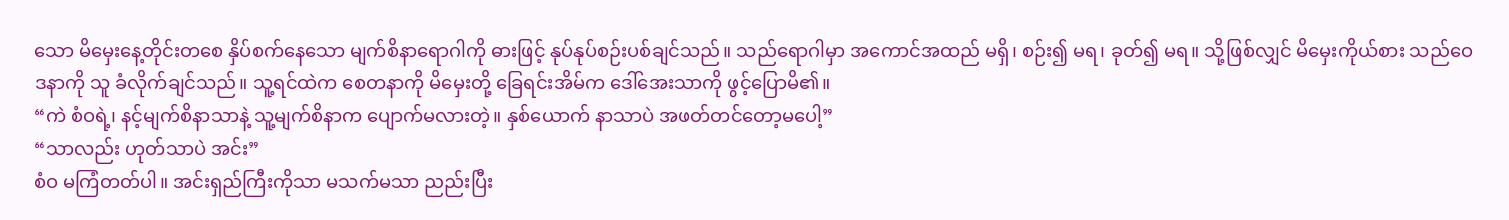သော မိမှေးနေ့တိုင်းတစေ နှိပ်စက်နေသော မျက်စိနာရောဂါကို ဓားဖြင့် နုပ်နုပ်စဉ်းပစ်ချင်သည်။ သည်ရောဂါမှာ အကောင်အထည် မရှိ၊ စဉ်း၍ မရ၊ ခုတ်၍ မရ။ သို့ဖြစ်လျှင် မိမှေးကိုယ်စား သည်ဝေဒနာကို သူ ခံလိုက်ချင်သည်။ သူ့ရင်ထဲက စေတနာကို မိမှေးတို့ ခြေရင်းအိမ်က ဒေါ်အေးသာကို ဖွင့်ပြောမိ၏။
“ကဲ စံဝရဲ့၊ နင့်မျက်စိနာသာနဲ့ သူ့မျက်စိနာက ပျောက်မလားတဲ့။ နှစ်ယောက် နာသာပဲ အဖတ်တင်တော့မပေါ့”
“သာလည်း ဟုတ်သာပဲ အင်း”
စံဝ မကြံတတ်ပါ။ အင်းရှည်ကြီးကိုသာ မသက်မသာ ညည်းပြီး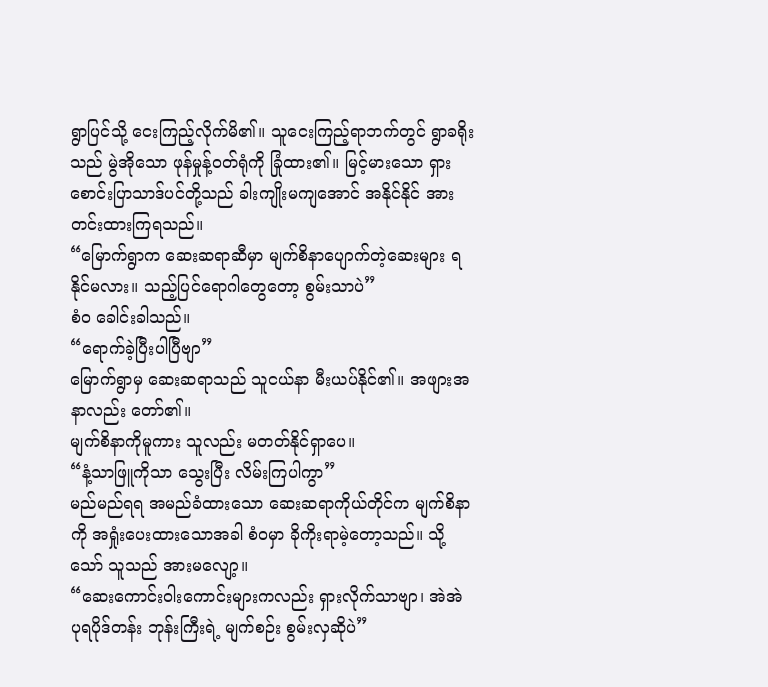ရွာပြင်သို့ ငေးကြည့်လိုက်မိ၏။ သူငေးကြည့်ရာဘက်တွင် ရွာခရိုးသည် မွဲအိုသော ဖုန်မှုန့်ဝတ်ရုံကို ခြုံထား၏။ မြင့်မားသော ရှားစောင်းပြာသာဒ်ပင်တို့သည် ခါးကျိုးမကျအောင် အနိုင်နိုင် အားတင်းထားကြရသည်။
“မြောက်ရွာက ဆေးဆရာဆီမှာ မျက်စိနာပျောက်တဲ့ဆေးများ ရနိုင်မလား။ သည့်ပြင်ရောဂါတွေတော့ စွမ်းသာပဲ”
စံဝ ခေါင်းခါသည်။
“ရောက်ခဲ့ပြီးပါပြီဗျာ”
မြောက်ရွာမှ ဆေးဆရာသည် သူငယ်နာ မီးယပ်နိုင်၏။ အဖျားအနာလည်း တော်၏။
မျက်စိနာကိုမူကား သူလည်း မတတ်နိုင်ရှာပေ။
“နံ့သာဖြူကိုသာ သွေးပြီး လိမ်းကြပါကွာ”
မည်မည်ရရ အမည်ခံထားသော ဆေးဆရာကိုယ်တိုင်က မျက်စိနာကို အရှုံးပေးထားသောအခါ စံဝမှာ ခိုကိုးရာမဲ့တော့သည်။ သို့သော် သူသည် အားမလျော့။
“ဆေးကောင်းဝါးကောင်းများကလည်း ရှားလိုက်သာဗျာ၊ အဲအဲ ပုရပိုဒ်တန်း ဘုန်းကြီးရဲ့ မျက်စဉ်း စွမ်းလှဆိုပဲ”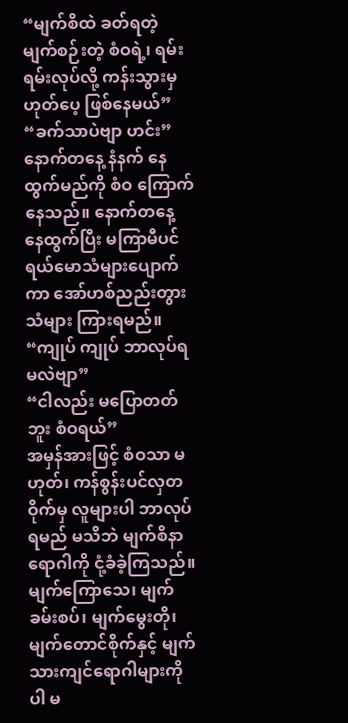“မျက်စိထဲ ခတ်ရတဲ့ မျက်စဉ်းတဲ့ စံဝရဲ့၊ ရမ်းရမ်းလုပ်လို့ ကန်းသွားမှ ဟုတ်ပေ့ ဖြစ်နေမယ်”
“ခက်သာပဲဗျာ ဟင်း”
နောက်တနေ့ နံနက် နေထွက်မည်ကို စံဝ ကြောက်နေသည်။ နောက်တနေ့ နေထွက်ပြီး မကြာမီပင် ရယ်မောသံများပျောက်ကာ အော်ဟစ်ညည်းတွားသံများ ကြားရမည်။
“ကျုပ် ကျုပ် ဘာလုပ်ရမလဲဗျာ”
“ငါလည်း မပြောတတ်ဘူး စံဝရယ်”
အမှန်အားဖြင့် စံဝသာ မဟုတ်၊ ကန်စွန်းပင်လှတဝိုက်မှ လူများပါ ဘာလုပ်ရမည် မသိဘဲ မျက်စိနာရောဂါကို ငုံ့ခံခဲ့ကြသည်။ မျက်ကြောသေ၊ မျက်ခမ်းစပ်၊ မျက်မွေးတို၊ မျက်တောင်စိုက်နှင့် မျက်သားကျင်ရောဂါများကိုပါ မ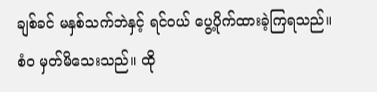ချစ်ခင် မနှစ်သက်ဘဲနှင့် ရင်ဝယ် ပွေ့ပိုက်ထားခဲ့ကြရသည်။
စံဝ မှတ်မိသေးသည်။ ထို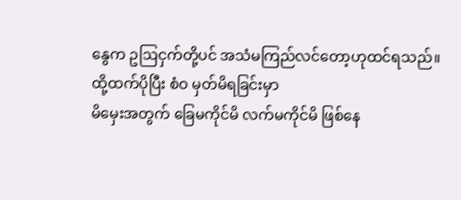နွေက ဥဩငှက်တို့ပင် အသံမကြည်လင်တော့ဟုထင်ရသည်။ ထို့ထက်ပိုပြီး စံဝ မှတ်မိရခြင်းမှာ
မိမှေးအတွက် ခြေမကိုင်မိ လက်မကိုင်မိ ဖြစ်နေ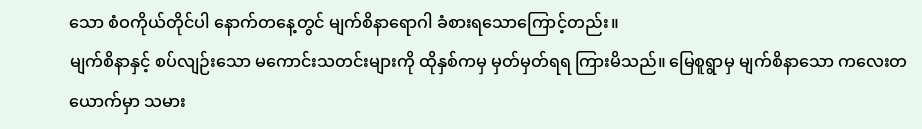သော စံဝကိုယ်တိုင်ပါ နောက်တနေ့တွင် မျက်စိနာရောဂါ ခံစားရသောကြောင့်တည်း။
မျက်စိနာနှင့် စပ်လျဉ်းသော မကောင်းသတင်းများကို ထိုနှစ်ကမှ မှတ်မှတ်ရရ ကြားမိသည်။ မြေစူရွာမှ မျက်စိနာသော ကလေးတယောက်မှာ သမား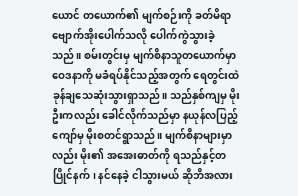ယောင် တယောက်၏ မျက်စဉ်းကို ခတ်မိရာ ဗျောက်အိုးပေါက်သလို ပေါက်ကွဲသွားခဲ့သည်။ စမ်းတွင်းမှ မျက်စိနာသူတယောက်မှာ ဝေဒနာကို မခံရပ်နိုင်သည့်အတွက် ရေတွင်းထဲ ခုန်ချသေဆုံးသွားရှာသည်။ သည်နှစ်ကျမှ မိုးဦးကလည်း ခေါင်လိုက်သည်မှာ နယုန်လပြည့်ကျော်မှ မိုးစတင်ရွာသည်။ မျက်စိနာများမှာလည်း မိုး၏ အအေးဓာတ်ကို ရသည်နှင့်တပြိုင်နက်၊ နင်နေခဲ့ ငါသွားမယ် ဆိုဘိအလား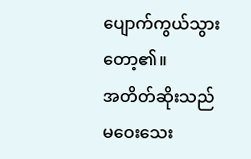ပျောက်ကွယ်သွားတော့၏။
အတိတ်ဆိုးသည် မဝေးသေး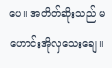ပေ။ အတိတ်ဆိုးသည် မဟောင်းအိုလှသေးချေ။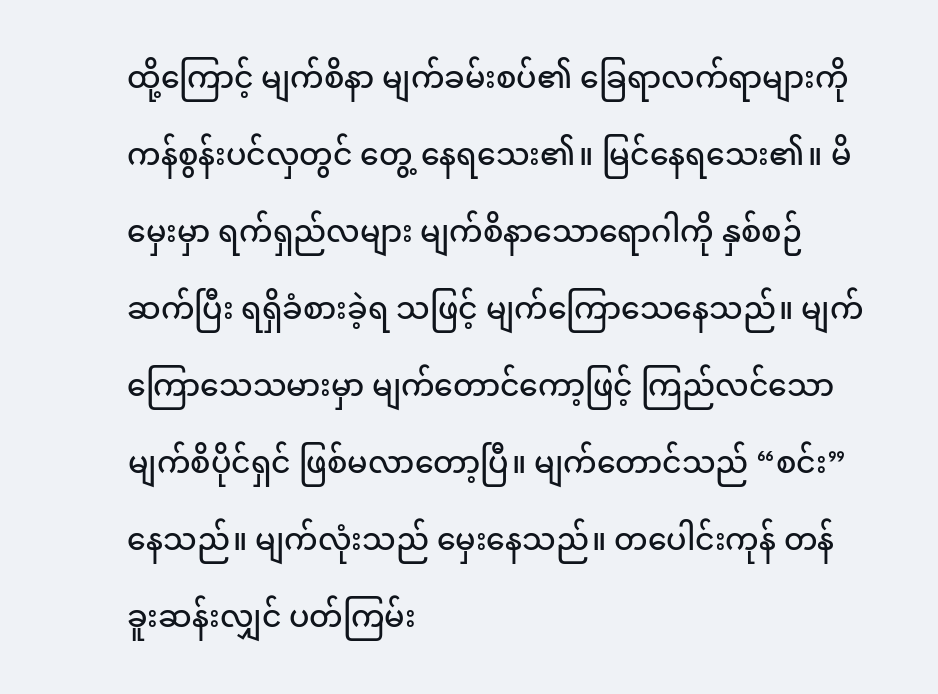ထို့ကြောင့် မျက်စိနာ မျက်ခမ်းစပ်၏ ခြေရာလက်ရာများကို ကန်စွန်းပင်လှတွင် တွေ့ နေရသေး၏။ မြင်နေရသေး၏။ မိမှေးမှာ ရက်ရှည်လများ မျက်စိနာသောရောဂါကို နှစ်စဉ်ဆက်ပြီး ရရှိခံစားခဲ့ရ သဖြင့် မျက်ကြောသေနေသည်။ မျက်ကြောသေသမားမှာ မျက်တောင်ကော့ဖြင့် ကြည်လင်သော မျက်စိပိုင်ရှင် ဖြစ်မလာတော့ပြီ။ မျက်တောင်သည် “စင်း” နေသည်။ မျက်လုံးသည် မှေးနေသည်။ တပေါင်းကုန် တန်ခူးဆန်းလျှင် ပတ်ကြမ်း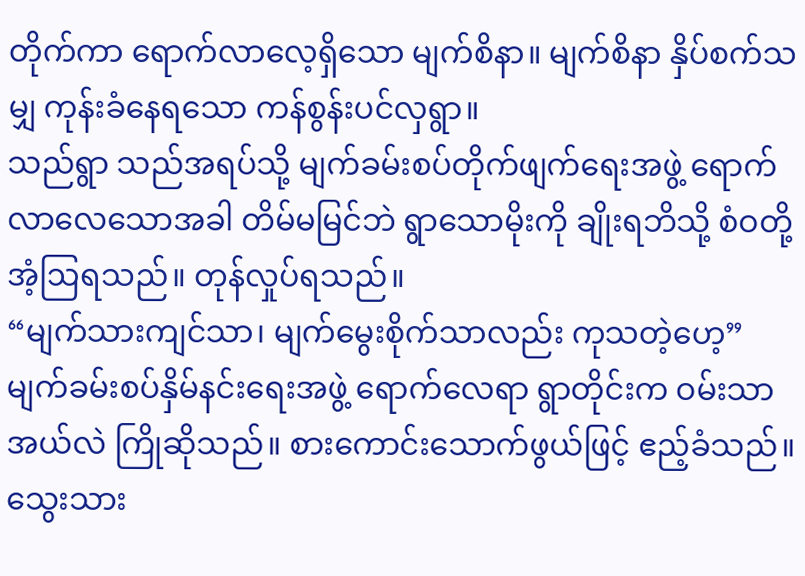တိုက်ကာ ရောက်လာလေ့ရှိသော မျက်စိနာ။ မျက်စိနာ နှိပ်စက်သမျှ ကုန်းခံနေရသော ကန်စွန်းပင်လှရွာ။
သည်ရွာ သည်အရပ်သို့ မျက်ခမ်းစပ်တိုက်ဖျက်ရေးအဖွဲ့ ရောက်လာလေသောအခါ တိမ်မမြင်ဘဲ ရွာသောမိုးကို ချိုးရဘိသို့ စံဝတို့ အံ့ဩရသည်။ တုန်လှုပ်ရသည်။
“မျက်သားကျင်သာ၊ မျက်မွေးစိုက်သာလည်း ကုသတဲ့ဟေ့”
မျက်ခမ်းစပ်နှိမ်နင်းရေးအဖွဲ့ ရောက်လေရာ ရွာတိုင်းက ဝမ်းသာအယ်လဲ ကြိုဆိုသည်။ စားကောင်းသောက်ဖွယ်ဖြင့် ဧည့်ခံသည်။ သွေးသား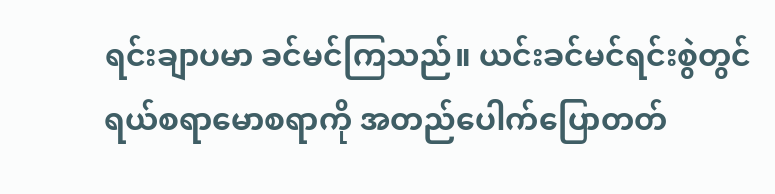ရင်းချာပမာ ခင်မင်ကြသည်။ ယင်းခင်မင်ရင်းစွဲတွင် ရယ်စရာမောစရာကို အတည်ပေါက်ပြောတတ်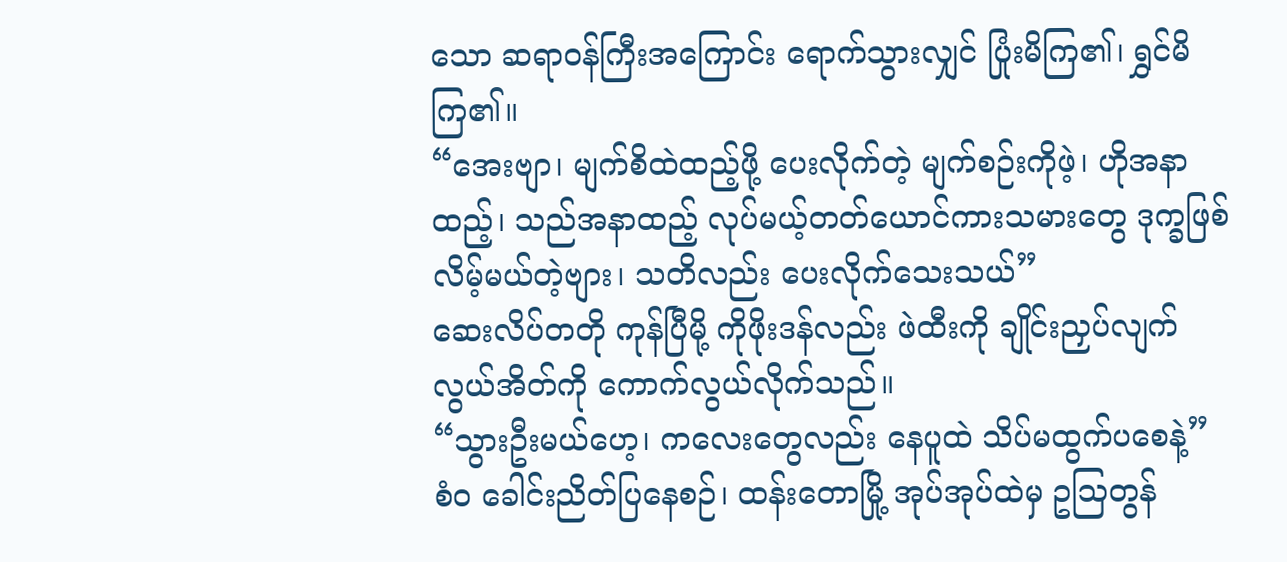သော ဆရာဝန်ကြီးအကြောင်း ရောက်သွားလျှင် ပြုံးမိကြ၏၊ ရွှင်မိကြ၏။
“အေးဗျာ၊ မျက်စိထဲထည့်ဖို့ ပေးလိုက်တဲ့ မျက်စဉ်းကိုဖဲ့၊ ဟိုအနာထည့်၊ သည်အနာထည့် လုပ်မယ့်တတ်ယောင်ကားသမားတွေ ဒုက္ခဖြစ်လိမ့်မယ်တဲ့ဗျား၊ သတိလည်း ပေးလိုက်သေးသယ်”
ဆေးလိပ်တတို ကုန်ပြီမို့ ကိုဖိုးဒန်လည်း ဖဲထီးကို ချိုင်းညှပ်လျက် လွယ်အိတ်ကို ကောက်လွယ်လိုက်သည်။
“သွားဦးမယ်ဟေ့၊ ကလေးတွေလည်း နေပူထဲ သိပ်မထွက်ပစေနဲ့”
စံဝ ခေါင်းညိတ်ပြနေစဉ်၊ ထန်းတောမြို့ အုပ်အုပ်ထဲမှ ဥသြတွန်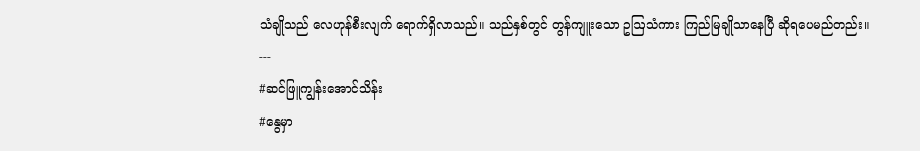သံချိုသည် လေဟုန်စီးလျက် ရောက်ရှိလာသည်။ သည်နှစ်တွင် တွန်ကျူးသော ဥဩသံကား ကြည်မြချိုသာနေပြီ ဆိုရပေမည်တည်း။
---
#ဆင်ဖြူကျွန်းအောင်သိန်း
#နွေမှာ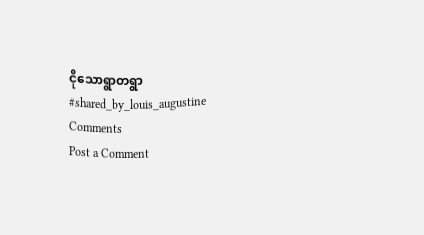ငိုသောရွာတရွာ
#shared_by_louis_augustine
Comments
Post a Comment